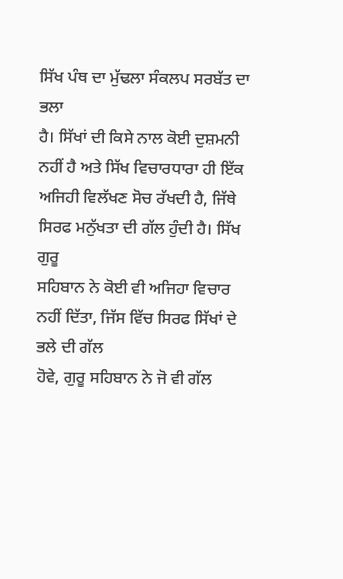ਸਿੱਖ ਪੰਥ ਦਾ ਮੁੱਢਲਾ ਸੰਕਲਪ ਸਰਬੱਤ ਦਾ ਭਲਾ
ਹੈ। ਸਿੱਖਾਂ ਦੀ ਕਿਸੇ ਨਾਲ ਕੋਈ ਦੁਸ਼ਮਨੀ ਨਹੀਂ ਹੈ ਅਤੇ ਸਿੱਖ ਵਿਚਾਰਧਾਰਾ ਹੀ ਇੱਕ
ਅਜਿਹੀ ਵਿਲੱਖਣ ਸੋਚ ਰੱਖਦੀ ਹੈ, ਜਿੱਥੇ ਸਿਰਫ ਮਨੁੱਖਤਾ ਦੀ ਗੱਲ ਹੁੰਦੀ ਹੈ। ਸਿੱਖ ਗੁਰੂ
ਸਹਿਬਾਨ ਨੇ ਕੋਈ ਵੀ ਅਜਿਹਾ ਵਿਚਾਰ ਨਹੀਂ ਦਿੱਤਾ, ਜਿੱਸ ਵਿੱਚ ਸਿਰਫ ਸਿੱਖਾਂ ਦੇ ਭਲੇ ਦੀ ਗੱਲ
ਹੋਵੇ, ਗੁਰੂ ਸਹਿਬਾਨ ਨੇ ਜੋ ਵੀ ਗੱਲ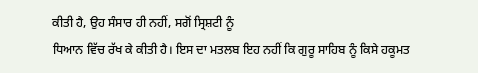ਕੀਤੀ ਹੈ, ਉਹ ਸੰਸਾਰ ਹੀ ਨਹੀਂ, ਸਗੋਂ ਸ੍ਰਿਸ਼ਟੀ ਨੂੰ
ਧਿਆਨ ਵਿੱਚ ਰੱਖ ਕੇ ਕੀਤੀ ਹੈ। ਇਸ ਦਾ ਮਤਲਬ ਇਹ ਨਹੀਂ ਕਿ ਗੁਰੂ ਸਾਹਿਬ ਨੂੰ ਕਿਸੇ ਹਕੂਮਤ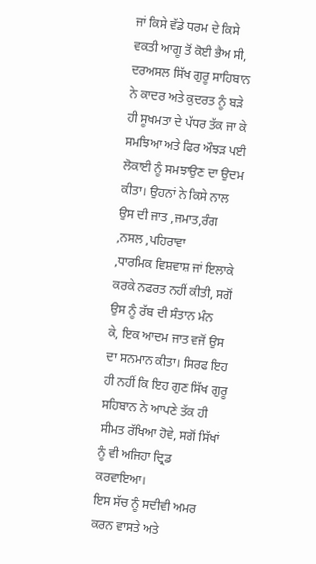ਜਾਂ ਕਿਸੇ ਵੱਡੇ ਧਰਮ ਦੇ ਕਿਸੇ ਵਕਤੀ ਆਗੂ ਤੋਂ ਕੋਈ ਭੈਅ ਸੀ, ਦਰਅਸਲ ਸਿੱਖ ਗੁਰੂ ਸਾਹਿਬਾਨ
ਨੇ ਕਾਦਰ ਅਤੇ ਕੁਦਰਤ ਨੂੰ ਬੜੇ ਹੀ ਸੂਖਮਤਾ ਦੇ ਪੱਧਰ ਤੱਕ ਜਾ ਕੇ ਸਮਝਿਆ ਅਤੇ ਫਿਰ ਔਝੜ ਪਈ
ਲੋਕਾਈ ਨੂੰ ਸਮਝਾਉਣ ਦਾ ਉਦਮ ਕੀਤਾ। ਉਹਨਾਂ ਨੇ ਕਿਸੇ ਨਾਲ ਉਸ ਦੀ ਜਾਤ ,ਜਮਾਤ,ਰੰਗ ,ਨਸਲ ,ਪਹਿਰਾਵਾ
,ਧਾਰਮਿਕ ਵਿਸ਼ਵਾਸ਼ ਜਾਂ ਇਲਾਕੇ ਕਰਕੇ ਨਫਰਤ ਨਹੀਂ ਕੀਤੀ, ਸਗੋਂ ਉਸ ਨੂੰ ਰੱਬ ਦੀ ਸੰਤਾਨ ਮੰਨ
ਕੇ, ਇਕ ਆਦਮ ਜਾਤ ਵਜੋਂ ਉਸ ਦਾ ਸਨਮਾਨ ਕੀਤਾ। ਸਿਰਫ ਇਹ ਹੀ ਨਹੀਂ ਕਿ ਇਹ ਗੁਣ ਸਿੱਖ ਗੁਰੂ
ਸਹਿਬਾਨ ਨੇ ਆਪਣੇ ਤੱਕ ਹੀ ਸੀਮਤ ਰੱਖਿਆ ਹੋਵੇ, ਸਗੋਂ ਸਿੱਖਾਂ ਨੂੰ ਵੀ ਅਜਿਹਾ ਦ੍ਰਿਡ ਕਰਵਾਇਆ।
ਇਸ ਸੱਚ ਨੂੰ ਸਦੀਵੀ ਅਮਰ ਕਰਨ ਵਾਸਤੇ ਅਤੇ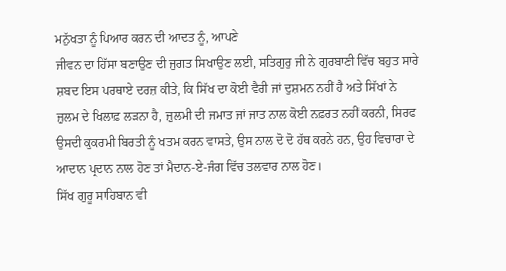ਮਨੁੱਖਤਾ ਨੂੰ ਪਿਆਰ ਕਰਨ ਦੀ ਆਦਤ ਨੂੰ, ਆਪਣੇ
ਜੀਵਨ ਦਾ ਹਿੱਸਾ ਬਣਾਉਣ ਦੀ ਜੁਗਤ ਸਿਖਾਉਣ ਲਈ, ਸਤਿਗੁਰੁ ਜੀ ਨੇ ਗੁਰਬਾਣੀ ਵਿੱਚ ਬਹੁਤ ਸਾਰੇ
ਸ਼ਬਦ ਇਸ ਪਰਥਾਏ ਦਰਜ਼ ਕੀਤੇ, ਕਿ ਸਿੱਖ ਦਾ ਕੋਈ ਵੈਰੀ ਜਾਂ ਦੁਸ਼ਮਨ ਨਹੀਂ ਹੈ ਅਤੇ ਸਿੱਖਾਂ ਨੇ
ਜ਼ੁਲਮ ਦੇ ਖਿਲਾਫ਼ ਲੜਨਾ ਹੈ, ਜ਼ੁਲਮੀ ਦੀ ਜਮਾਤ ਜਾਂ ਜਾਤ ਨਾਲ ਕੋਈ ਨਫ਼ਰਤ ਨਹੀਂ ਕਰਨੀ, ਸਿਰਫ
ਉਸਦੀ ਕੁਕਰਮੀ ਬਿਰਤੀ ਨੂੰ ਖਤਮ ਕਰਨ ਵਾਸਤੇ, ਉਸ ਨਾਲ ਦੋ ਦੋ ਹੱਥ ਕਰਨੇ ਹਨ, ਉਹ ਵਿਚਾਰਾ ਦੇ
ਆਦਾਨ ਪ੍ਰਦਾਨ ਨਾਲ ਹੋਣ ਤਾਂ ਮੈਦਾਨ-ਏ-ਜੰਗ ਵਿੱਚ ਤਲਵਾਰ ਨਾਲ ਹੋਣ।
ਸਿੱਖ ਗੁਰੂ ਸਾਹਿਬਾਨ ਵੀ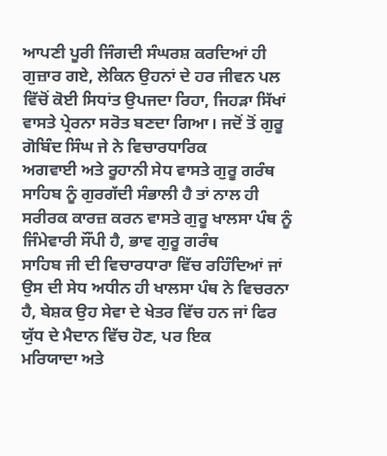ਆਪਣੀ ਪੂਰੀ ਜਿੰਗਦੀ ਸੰਘਰਸ਼ ਕਰਦਿਆਂ ਹੀ
ਗੁਜ਼ਾਰ ਗਏ, ਲੇਕਿਨ ਉਹਨਾਂ ਦੇ ਹਰ ਜੀਵਨ ਪਲ ਵਿੱਚੋਂ ਕੋਈ ਸਿਧਾਂਤ ਉਪਜਦਾ ਰਿਹਾ, ਜਿਹੜਾ ਸਿੱਖਾਂ
ਵਾਸਤੇ ਪ੍ਰੇਰਨਾ ਸਰੋਤ ਬਣਦਾ ਗਿਆ। ਜਦੋਂ ਤੋਂ ਗੁਰੂ ਗੋਬਿੰਦ ਸਿੰਘ ਜੇ ਨੇ ਵਿਚਾਰਧਾਰਿਕ
ਅਗਵਾਈ ਅਤੇ ਰੂਹਾਨੀ ਸੇਧ ਵਾਸਤੇ ਗੁਰੂ ਗਰੰਥ ਸਾਹਿਬ ਨੂੰ ਗੁਰਗੱਦੀ ਸੰਭਾਲੀ ਹੈ ਤਾਂ ਨਾਲ ਹੀ
ਸਰੀਰਕ ਕਾਰਜ਼ ਕਰਨ ਵਾਸਤੇ ਗੁਰੂ ਖਾਲਸਾ ਪੰਥ ਨੂੰ ਜਿੰਮੇਵਾਰੀ ਸੌਂਪੀ ਹੈ, ਭਾਵ ਗੁਰੂ ਗਰੰਥ
ਸਾਹਿਬ ਜੀ ਦੀ ਵਿਚਾਰਧਾਰਾ ਵਿੱਚ ਰਹਿੰਦਿਆਂ ਜਾਂ ਉਸ ਦੀ ਸੇਧ ਅਧੀਨ ਹੀ ਖਾਲਸਾ ਪੰਥ ਨੇ ਵਿਚਰਨਾ
ਹੈ, ਬੇਸ਼ਕ ਉਹ ਸੇਵਾ ਦੇ ਖੇਤਰ ਵਿੱਚ ਹਨ ਜਾਂ ਫਿਰ ਯੁੱਧ ਦੇ ਮੈਦਾਨ ਵਿੱਚ ਹੋਣ, ਪਰ ਇਕ
ਮਰਿਯਾਦਾ ਅਤੇ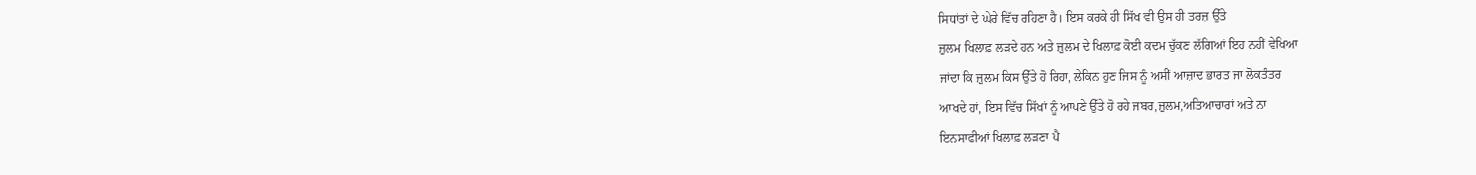ਸਿਧਾਂਤਾਂ ਦੇ ਘੇਰੇ ਵਿੱਚ ਰਹਿਣਾ ਹੈ। ਇਸ ਕਰਕੇ ਹੀ ਸਿੱਖ ਵੀ ਉਸ ਹੀ ਤਰਜ਼ ਉੱਤੇ
ਜ਼ੁਲਮ ਖਿਲਾਫ਼ ਲੜਦੇ ਹਨ ਅਤੇ ਜ਼ੁਲਮ ਦੇ ਖਿਲਾਫ਼ ਕੋਈ ਕਦਮ ਚੁੱਕਣ ਲੱਗਿਆਂ ਇਹ ਨਹੀਂ ਵੇਖਿਆ
ਜਾਂਦਾ ਕਿ ਜ਼ੁਲਮ ਕਿਸ ਉੱਤੇ ਹੋ ਰਿਹਾ, ਲੇਕਿਨ ਹੁਣ ਜਿਸ ਨੂੰ ਅਸੀਂ ਆਜ਼ਾਦ ਭਾਰਤ ਜਾ ਲੋਕਤੰਤਰ
ਆਖਦੇ ਹਾਂ, ਇਸ ਵਿੱਚ ਸਿੱਖਾਂ ਨੂੰ ਆਪਣੇ ਉੱਤੇ ਹੋ ਰਹੇ ਜਬਰ,ਜ਼ੁਲਮ,ਅਤਿਆਚਾਰਾਂ ਅਤੇ ਨਾ
ਇਨਸਾਫੀਆਂ ਖਿਲਾਫ਼ ਲੜਣਾ ਪੈ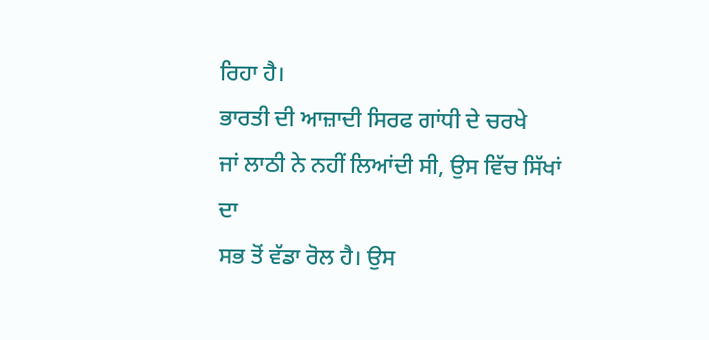ਰਿਹਾ ਹੈ।
ਭਾਰਤੀ ਦੀ ਆਜ਼ਾਦੀ ਸਿਰਫ ਗਾਂਧੀ ਦੇ ਚਰਖੇ
ਜਾਂ ਲਾਠੀ ਨੇ ਨਹੀਂ ਲਿਆਂਦੀ ਸੀ, ਉਸ ਵਿੱਚ ਸਿੱਖਾਂ ਦਾ
ਸਭ ਤੋਂ ਵੱਡਾ ਰੋਲ ਹੈ। ਉਸ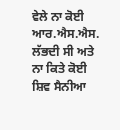ਵੇਲੇ ਨਾ ਕੋਈ ਆਰ.ਐਸ.ਐਸ. ਲੱਭਦੀ ਸੀ ਅਤੇ ਨਾ ਕਿਤੇ ਕੋਈ
ਸ਼ਿਵ ਸੈਨੀਆ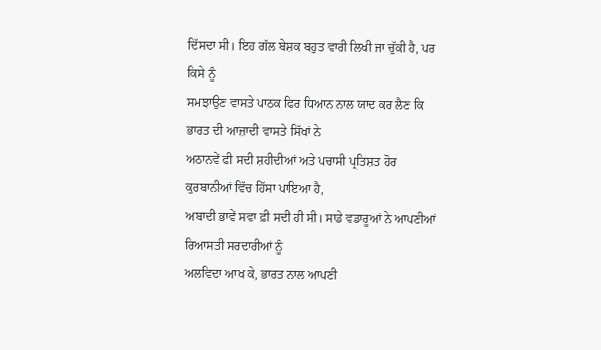ਦਿੱਸਦਾ ਸੀ। ਇਹ ਗੱਲ ਬੇਸ਼ਕ ਬਹੁਤ ਵਾਰੀ ਲਿਖੀ ਜਾ ਚੁੱਕੀ ਹੈ, ਪਰ ਕਿਸੇ ਨੂੰ
ਸਮਝਾਉਣ ਵਾਸਤੇ ਪਾਠਕ ਫਿਰ ਧਿਆਨ ਨਾਲ ਯਾਦ ਕਰ ਲੈਣ ਕਿ ਭਾਰਤ ਦੀ ਆਜ਼ਾਦੀ ਵਾਸਤੇ ਸਿੱਖਾਂ ਨੇ
ਅਠਾਨਵੇਂ ਫੀ ਸਦੀ ਸ਼ਹੀਦੀਆਂ ਅਤੇ ਪਚਾਸੀ ਪ੍ਰਤਿਸ਼ਤ ਹੋਰ ਕੁਰਬਾਨੀਆਂ ਵਿੱਚ ਹਿੱਸਾ ਪਾਇਆ ਹੈ,
ਅਬਾਦੀ ਭਾਵੇਂ ਸਵਾ ਫ਼ੀ ਸਦੀ ਹੀ ਸੀ। ਸਾਡੇ ਵਡਾਰੂਆਂ ਨੇ ਆਪਣੀਆਂ ਰਿਆਸਤੀ ਸਰਦਾਰੀਆਂ ਨੂੰ
ਅਲਵਿਦਾ ਆਖ ਕੇ, ਭਾਰਤ ਨਾਲ ਆਪਣੀ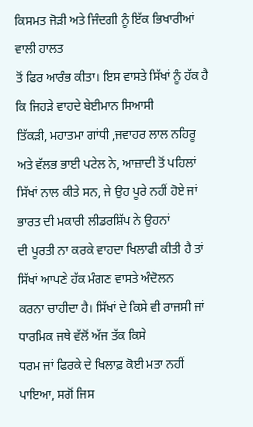ਕਿਸਮਤ ਜੋੜੀ ਅਤੇ ਜਿੰਦਗੀ ਨੂੰ ਇੱਕ ਭਿਖਾਰੀਆਂ ਵਾਲੀ ਹਾਲਤ
ਤੋਂ ਫਿਰ ਆਰੰਭ ਕੀਤਾ। ਇਸ ਵਾਸਤੇ ਸਿੱਖਾਂ ਨੂੰ ਹੱਕ ਹੈ ਕਿ ਜਿਹੜੇ ਵਾਹਦੇ ਬੇਈਮਾਨ ਸਿਆਸੀ
ਤਿੱਕੜੀ, ਮਹਾਤਮਾ ਗਾਂਧੀ ,ਜਵਾਹਰ ਲਾਲ ਨਹਿਰੂ ਅਤੇ ਵੱਲਭ ਭਾਈ ਪਟੇਲ ਨੇ, ਆਜ਼ਾਦੀ ਤੋਂ ਪਹਿਲਾਂ
ਸਿੱਖਾਂ ਨਾਲ ਕੀਤੇ ਸਨ, ਜੇ ਉਹ ਪੂਰੇ ਨਹੀਂ ਹੋਏ ਜਾਂ ਭਾਰਤ ਦੀ ਮਕਾਰੀ ਲੀਡਰਸ਼ਿੱਪ ਨੇ ਉਹਨਾਂ
ਦੀ ਪੂਰਤੀ ਨਾ ਕਰਕੇ ਵਾਹਦਾ ਖਿਲਾਫੀ ਕੀਤੀ ਹੈ ਤਾਂ ਸਿੱਖਾਂ ਆਪਣੇ ਹੱਕ ਮੰਗਣ ਵਾਸਤੇ ਅੰਦੋਲਨ
ਕਰਨਾ ਚਾਹੀਦਾ ਹੈ। ਸਿੱਖਾਂ ਦੇ ਕਿਸੇ ਵੀ ਰਾਜਸੀ ਜਾਂ ਧਾਰਮਿਕ ਜਥੇ ਵੱਲੋਂ ਅੱਜ ਤੱਕ ਕਿਸੇ
ਧਰਮ ਜਾਂ ਫਿਰਕੇ ਦੇ ਖਿਲਾਫ਼ ਕੋਈ ਮਤਾ ਨਹੀਂ ਪਾਇਆ, ਸਗੋਂ ਜਿਸ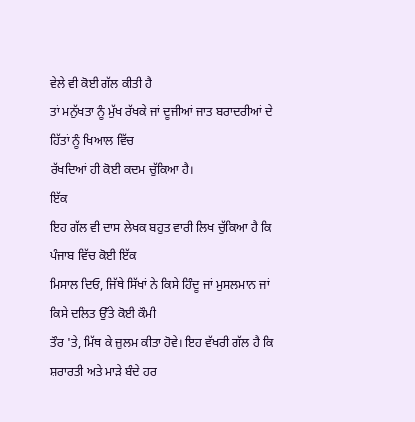ਵੇਲੇ ਵੀ ਕੋਈ ਗੱਲ ਕੀਤੀ ਹੈ
ਤਾਂ ਮਨੁੱਖਤਾ ਨੂੰ ਮੁੱਖ ਰੱਖਕੇ ਜਾਂ ਦੂਜੀਆਂ ਜਾਤ ਬਰਾਦਰੀਆਂ ਦੇ ਹਿੱਤਾਂ ਨੂੰ ਖਿਆਲ ਵਿੱਚ
ਰੱਖਦਿਆਂ ਹੀ ਕੋਈ ਕਦਮ ਚੁੱਕਿਆ ਹੈ।
ਇੱਕ
ਇਹ ਗੱਲ ਵੀ ਦਾਸ ਲੇਖਕ ਬਹੁਤ ਵਾਰੀ ਲਿਖ ਚੁੱਕਿਆ ਹੈ ਕਿ ਪੰਜਾਬ ਵਿੱਚ ਕੋਈ ਇੱਕ
ਮਿਸਾਲ ਦਿਓ, ਜਿੱਥੇ ਸਿੱਖਾਂ ਨੇ ਕਿਸੇ ਹਿੰਦੂ ਜਾਂ ਮੁਸਲਮਾਨ ਜਾਂ ਕਿਸੇ ਦਲਿਤ ਉੱਤੇ ਕੋਈ ਕੌਮੀ
ਤੌਰ 'ਤੇ, ਮਿੱਥ ਕੇ ਜ਼ੁਲਮ ਕੀਤਾ ਹੋਵੇ। ਇਹ ਵੱਖਰੀ ਗੱਲ ਹੈ ਕਿ ਸ਼ਰਾਰਤੀ ਅਤੇ ਮਾੜੇ ਬੰਦੇ ਹਰ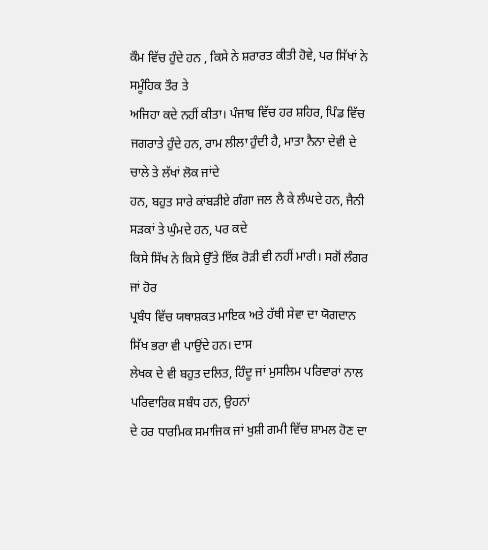ਕੌਮ ਵਿੱਚ ਹੁੰਦੇ ਹਨ , ਕਿਸੇ ਨੇ ਸ਼ਰਾਰਤ ਕੀਤੀ ਹੋਵੇ, ਪਰ ਸਿੱਖਾਂ ਨੇ ਸਮੂੰਹਿਕ ਤੌਰ ਤੇ
ਅਜਿਹਾ ਕਦੇ ਨਹੀਂ ਕੀਤਾ। ਪੰਜਾਬ ਵਿੱਚ ਹਰ ਸ਼ਹਿਰ, ਪਿੰਡ ਵਿੱਚ
ਜਗਰਾਤੇ ਹੁੰਦੇ ਹਨ, ਰਾਮ ਲੀਲਾ ਹੁੰਦੀ ਹੈ, ਮਾਤਾ ਨੈਨਾ ਦੇਵੀ ਦੇ ਚਾਲੇ ਤੇ ਲੱਖਾਂ ਲੋਕ ਜਾਂਦੇ
ਹਨ, ਬਹੁਤ ਸਾਰੇ ਕਾਂਬੜੀਏ ਗੰਗਾ ਜਲ ਲੈ ਕੇ ਲੰਘਦੇ ਹਨ, ਜੈਨੀ ਸੜਕਾਂ ਤੇ ਘੁੰਮਦੇ ਹਨ, ਪਰ ਕਦੇ
ਕਿਸੇ ਸਿੱਖ ਨੇ ਕਿਸੇ ਉੱਤੇ ਇੱਕ ਰੋੜੀ ਵੀ ਨਹੀਂ ਮਾਰੀ। ਸਗੋਂ ਲੰਗਰ ਜਾਂ ਹੋਰ
ਪ੍ਰਬੰਧ ਵਿੱਚ ਯਥਾਸ਼ਕਤ ਮਾਇਕ ਅਤੇ ਹੱਥੀ ਸੇਵਾ ਦਾ ਯੋਗਦਾਨ ਸਿੱਖ ਭਰਾ ਵੀ ਪਾਉਂਦੇ ਹਨ। ਦਾਸ
ਲੇਖਕ ਦੇ ਵੀ ਬਹੁਤ ਦਲਿਤ, ਹਿੰਦੂ ਜਾਂ ਮੁਸਲਿਮ ਪਰਿਵਾਰਾਂ ਨਾਲ ਪਰਿਵਾਰਿਕ ਸਬੰਧ ਹਨ, ਉਹਨਾਂ
ਦੇ ਹਰ ਧਾਰਮਿਕ ਸਮਾਜਿਕ ਜਾਂ ਖੁਸ਼ੀ ਗਮੀ ਵਿੱਚ ਸ਼ਾਮਲ ਹੋਣ ਦਾ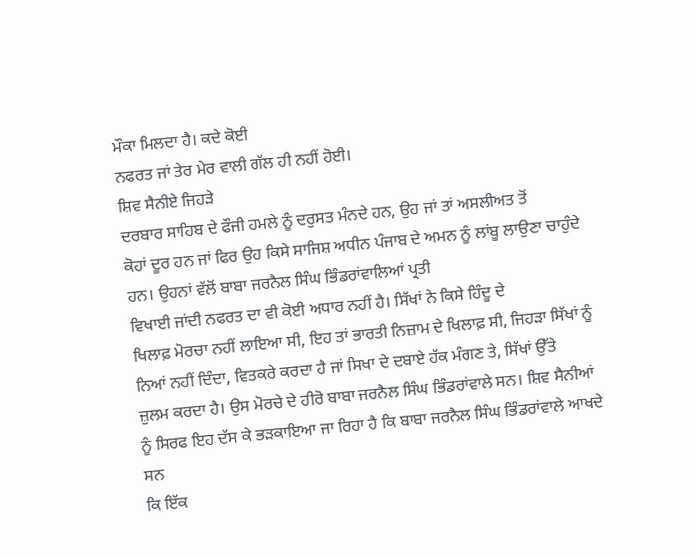ਮੌਕਾ ਮਿਲਦਾ ਹੈ। ਕਦੇ ਕੋਈ
ਨਫਰਤ ਜਾਂ ਤੇਰ ਮੇਰ ਵਾਲੀ ਗੱਲ ਹੀ ਨਹੀਂ ਹੋਈ।
ਸ਼ਿਵ ਸੈਨੀਏ ਜਿਹੜੇ
ਦਰਬਾਰ ਸਾਹਿਬ ਦੇ ਫੌਜੀ ਹਮਲੇ ਨੂੰ ਦਰੁਸਤ ਮੰਨਦੇ ਹਨ, ਉਹ ਜਾਂ ਤਾਂ ਅਸਲੀਅਤ ਤੋਂ
ਕੋਹਾਂ ਦੂਰ ਹਨ ਜਾਂ ਫਿਰ ਉਹ ਕਿਸੇ ਸਾਜਿਸ਼ ਅਧੀਨ ਪੰਜਾਬ ਦੇ ਅਮਨ ਨੂੰ ਲਾਂਬੂ ਲਾਉਣਾ ਚਾਹੁੰਦੇ
ਹਨ। ਉਹਨਾਂ ਵੱਲੋਂ ਬਾਬਾ ਜਰਨੈਲ ਸਿੰਘ ਭਿੰਡਰਾਂਵਾਲਿਆਂ ਪ੍ਰਤੀ
ਵਿਖਾਈ ਜਾਂਦੀ ਨਫਰਤ ਦਾ ਵੀ ਕੋਈ ਅਧਾਰ ਨਹੀਂ ਹੈ। ਸਿੱਖਾਂ ਨੇ ਕਿਸੇ ਹਿੰਦੂ ਦੇ
ਖਿਲਾਫ਼ ਮੋਰਚਾ ਨਹੀਂ ਲਾਇਆ ਸੀ, ਇਹ ਤਾਂ ਭਾਰਤੀ ਨਿਜ਼ਾਮ ਦੇ ਖਿਲਾਫ਼ ਸੀ, ਜਿਹੜਾ ਸਿੱਖਾਂ ਨੂੰ
ਨਿਆਂ ਨਹੀਂ ਦਿੰਦਾ, ਵਿਤਕਰੇ ਕਰਦਾ ਹੈ ਜਾਂ ਸਿਖਾ ਦੇ ਦਬਾਏ ਹੱਕ ਮੰਗਣ ਤੇ, ਸਿੱਖਾਂ ਉੱਤੇ
ਜ਼ੁਲਮ ਕਰਦਾ ਹੈ। ਉਸ ਮੋਰਚੇ ਦੇ ਹੀਰੋ ਬਾਬਾ ਜਰਨੈਲ ਸਿੰਘ ਭਿੰਡਰਾਂਵਾਲੇ ਸਨ। ਸ਼ਿਵ ਸੈਨੀਆਂ
ਨੂੰ ਸਿਰਫ ਇਹ ਦੱਸ ਕੇ ਭੜਕਾਇਆ ਜਾ ਰਿਹਾ ਹੈ ਕਿ ਬਾਬਾ ਜਰਨੈਲ ਸਿੰਘ ਭਿੰਡਰਾਂਵਾਲੇ ਆਖਦੇ ਸਨ
ਕਿ ਇੱਕ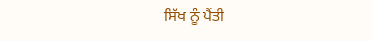ਸਿੱਖ ਨੂੰ ਪੈਂਤੀ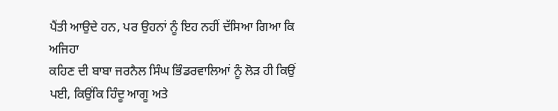ਪੈਂਤੀ ਆਉਦੇ ਹਨ, ਪਰ ਉਹਨਾਂ ਨੂੰ ਇਹ ਨਹੀਂ ਦੱਸਿਆ ਗਿਆ ਕਿ ਅਜਿਹਾ
ਕਹਿਣ ਦੀ ਬਾਬਾ ਜਰਨੈਲ ਸਿੰਘ ਭਿੰਡਰਵਾਲਿਆਂ ਨੂੰ ਲੋੜ ਹੀ ਕਿਉਂ ਪਈ, ਕਿਉਂਕਿ ਹਿੰਦੂ ਆਗੂ ਅਤੇ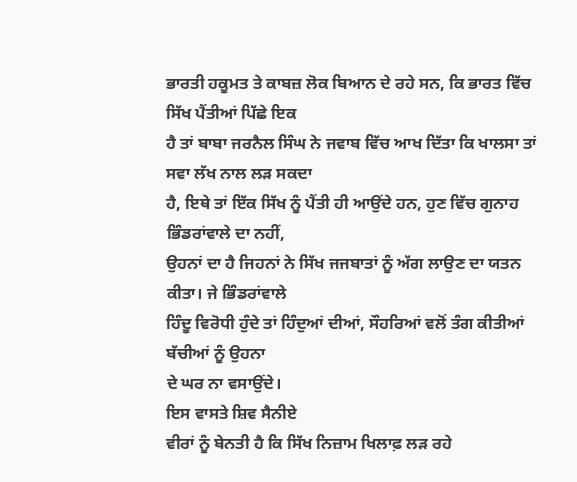ਭਾਰਤੀ ਹਕੂਮਤ ਤੇ ਕਾਬਜ਼ ਲੋਕ ਬਿਆਨ ਦੇ ਰਹੇ ਸਨ, ਕਿ ਭਾਰਤ ਵਿੱਚ ਸਿੱਖ ਪੈਂਤੀਆਂ ਪਿੱਛੇ ਇਕ
ਹੈ ਤਾਂ ਬਾਬਾ ਜਰਨੈਲ ਸਿੰਘ ਨੇ ਜਵਾਬ ਵਿੱਚ ਆਖ ਦਿੱਤਾ ਕਿ ਖਾਲਸਾ ਤਾਂ ਸਵਾ ਲੱਖ ਨਾਲ ਲੜ ਸਕਦਾ
ਹੈ, ਇਥੇ ਤਾਂ ਇੱਕ ਸਿੱਖ ਨੂੰ ਪੈਂਤੀ ਹੀ ਆਉਂਦੇ ਹਨ, ਹੁਣ ਵਿੱਚ ਗੁਨਾਹ ਭਿੰਡਰਾਂਵਾਲੇ ਦਾ ਨਹੀਂ,
ਉਹਨਾਂ ਦਾ ਹੈ ਜਿਹਨਾਂ ਨੇ ਸਿੱਖ ਜਜਬਾਤਾਂ ਨੂੰ ਅੱਗ ਲਾਉਣ ਦਾ ਯਤਨ ਕੀਤਾ। ਜੇ ਭਿੰਡਰਾਂਵਾਲੇ
ਹਿੰਦੂ ਵਿਰੋਧੀ ਹੁੰਦੇ ਤਾਂ ਹਿੰਦੁਆਂ ਦੀਆਂ, ਸੌਹਰਿਆਂ ਵਲੋਂ ਤੰਗ ਕੀਤੀਆਂ ਬੱਚੀਆਂ ਨੂੰ ਉਹਨਾ
ਦੇ ਘਰ ਨਾ ਵਸਾਉਂਦੇ।
ਇਸ ਵਾਸਤੇ ਸ਼ਿਵ ਸੈਨੀਏ
ਵੀਰਾਂ ਨੂੰ ਬੇਨਤੀ ਹੈ ਕਿ ਸਿੱਖ ਨਿਜ਼ਾਮ ਖਿਲਾਫ਼ ਲੜ ਰਹੇ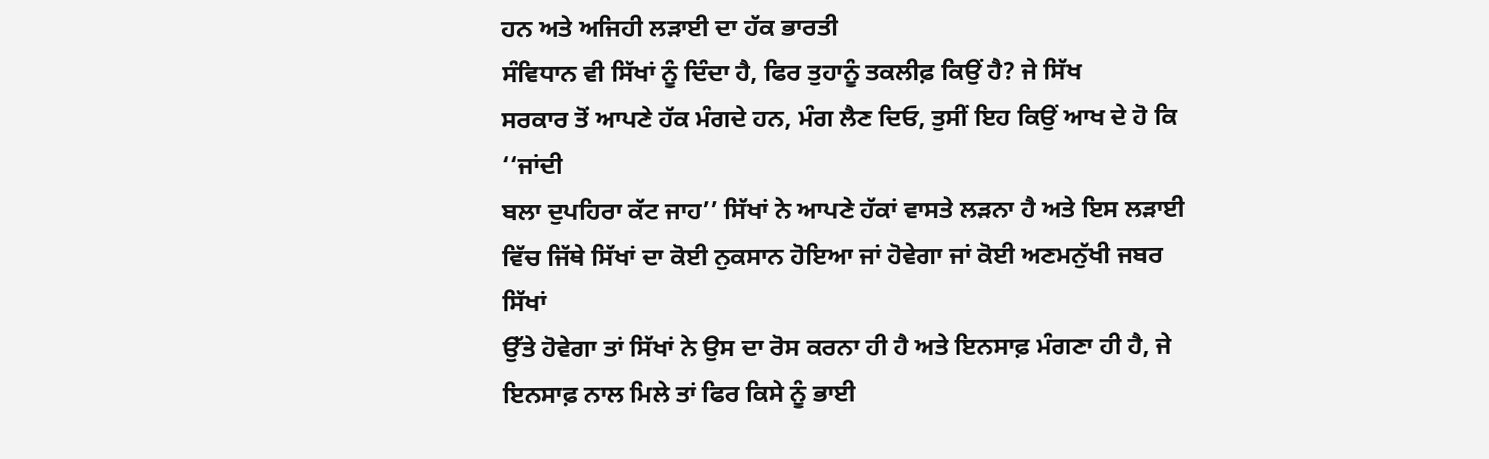ਹਨ ਅਤੇ ਅਜਿਹੀ ਲੜਾਈ ਦਾ ਹੱਕ ਭਾਰਤੀ
ਸੰਵਿਧਾਨ ਵੀ ਸਿੱਖਾਂ ਨੂੰ ਦਿੰਦਾ ਹੈ, ਫਿਰ ਤੁਹਾਨੂੰ ਤਕਲੀਫ਼ ਕਿਉਂ ਹੈ? ਜੇ ਸਿੱਖ
ਸਰਕਾਰ ਤੋਂ ਆਪਣੇ ਹੱਕ ਮੰਗਦੇ ਹਨ, ਮੰਗ ਲੈਣ ਦਿਓ, ਤੁਸੀਂ ਇਹ ਕਿਉਂ ਆਖ ਦੇ ਹੋ ਕਿ ‘‘ਜਾਂਦੀ
ਬਲਾ ਦੁਪਹਿਰਾ ਕੱਟ ਜਾਹ’’ ਸਿੱਖਾਂ ਨੇ ਆਪਣੇ ਹੱਕਾਂ ਵਾਸਤੇ ਲੜਨਾ ਹੈ ਅਤੇ ਇਸ ਲੜਾਈ
ਵਿੱਚ ਜਿੱਥੇ ਸਿੱਖਾਂ ਦਾ ਕੋਈ ਨੁਕਸਾਨ ਹੋਇਆ ਜਾਂ ਹੋਵੇਗਾ ਜਾਂ ਕੋਈ ਅਣਮਨੁੱਖੀ ਜਬਰ ਸਿੱਖਾਂ
ਉੱਤੇ ਹੋਵੇਗਾ ਤਾਂ ਸਿੱਖਾਂ ਨੇ ਉਸ ਦਾ ਰੋਸ ਕਰਨਾ ਹੀ ਹੈ ਅਤੇ ਇਨਸਾਫ਼ ਮੰਗਣਾ ਹੀ ਹੈ, ਜੇ
ਇਨਸਾਫ਼ ਨਾਲ ਮਿਲੇ ਤਾਂ ਫਿਰ ਕਿਸੇ ਨੂੰ ਭਾਈ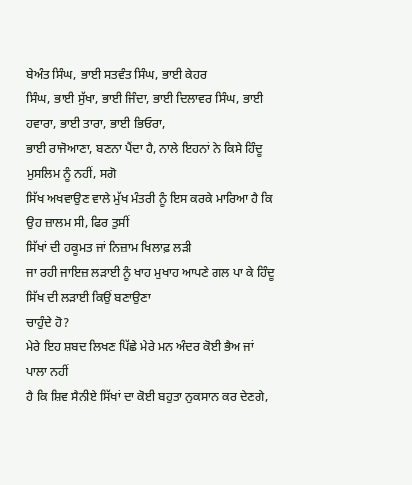ਬੇਅੰਤ ਸਿੰਘ, ਭਾਈ ਸਤਵੰਤ ਸਿੰਘ, ਭਾਈ ਕੇਹਰ
ਸਿੰਘ, ਭਾਈ ਸੁੱਖਾ, ਭਾਈ ਜਿੰਦਾ, ਭਾਈ ਦਿਲਾਵਰ ਸਿੰਘ, ਭਾਈ ਹਵਾਰਾ, ਭਾਈ ਤਾਰਾ, ਭਾਈ ਭਿਓਰਾ,
ਭਾਈ ਰਾਜੋਆਣਾ, ਬਣਨਾ ਪੈਂਦਾ ਹੈ, ਨਾਲੇ ਇਹਨਾਂ ਨੇ ਕਿਸੇ ਹਿੰਦੂ ਮੁਸਲਿਮ ਨੂੰ ਨਹੀਂ, ਸਗੋ
ਸਿੱਖ ਅਖਵਾਉਣ ਵਾਲੇ ਮੁੱਖ ਮੰਤਰੀ ਨੂੰ ਇਸ ਕਰਕੇ ਮਾਰਿਆ ਹੈ ਕਿ ਉਹ ਜ਼ਾਲਮ ਸੀ, ਫਿਰ ਤੁਸੀਂ
ਸਿੱਖਾਂ ਦੀ ਹਕੂਮਤ ਜਾਂ ਨਿਜ਼ਾਮ ਖਿਲਾਫ਼ ਲੜੀ
ਜਾ ਰਹੀ ਜਾਇਜ਼ ਲੜਾਈ ਨੂੰ ਖਾਹ ਮੁਖਾਹ ਆਪਣੇ ਗਲ ਪਾ ਕੇ ਹਿੰਦੂ ਸਿੱਖ ਦੀ ਲੜਾਈ ਕਿਉਂ ਬਣਾਉਣਾ
ਚਾਹੁੰਦੇ ਹੋ?
ਮੇਰੇ ਇਹ ਸ਼ਬਦ ਲਿਖਣ ਪਿੱਛੇ ਮੇਰੇ ਮਨ ਅੰਦਰ ਕੋਈ ਭੈਅ ਜਾਂ ਪਾਲਾ ਨਹੀਂ
ਹੈ ਕਿ ਸ਼ਿਵ ਸੈਨੀਏ ਸਿੱਖਾਂ ਦਾ ਕੋਈ ਬਹੁਤਾ ਨੁਕਸਾਨ ਕਰ ਦੇਣਗੇ,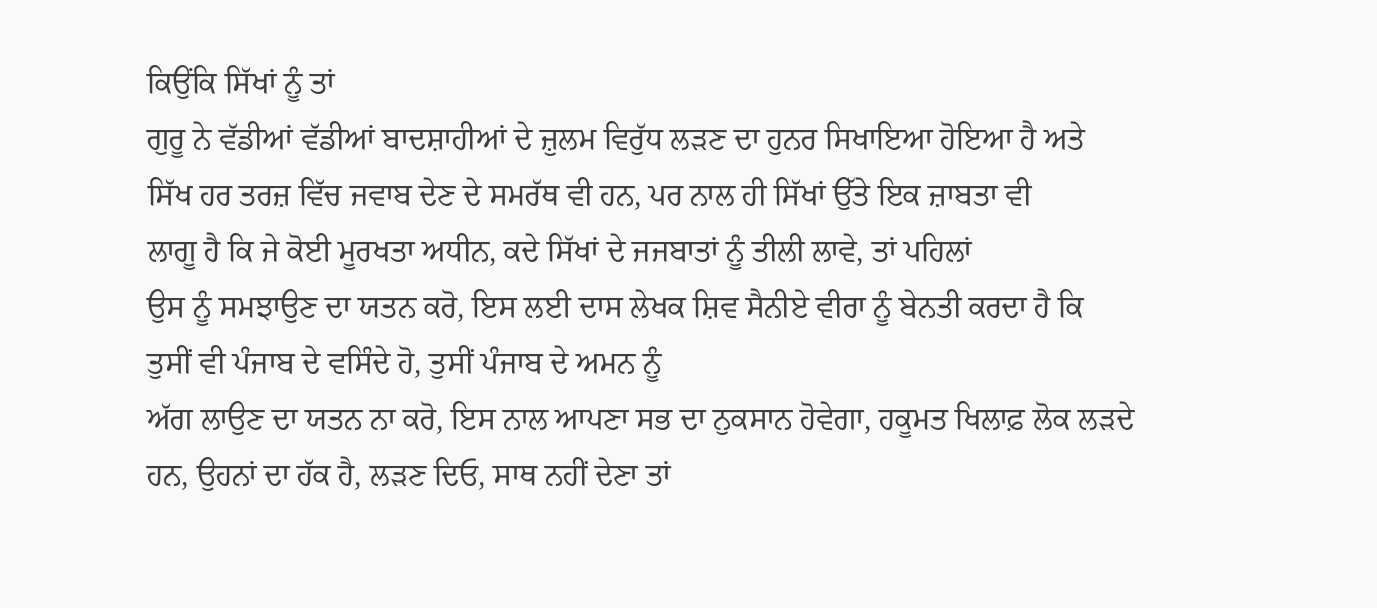ਕਿਉਂਕਿ ਸਿੱਖਾਂ ਨੂੰ ਤਾਂ
ਗੁਰੂ ਨੇ ਵੱਡੀਆਂ ਵੱਡੀਆਂ ਬਾਦਸ਼ਾਹੀਆਂ ਦੇ ਜ਼ੁਲਮ ਵਿਰੁੱਧ ਲੜਣ ਦਾ ਹੁਨਰ ਸਿਖਾਇਆ ਹੋਇਆ ਹੈ ਅਤੇ
ਸਿੱਖ ਹਰ ਤਰਜ਼ ਵਿੱਚ ਜਵਾਬ ਦੇਣ ਦੇ ਸਮਰੱਥ ਵੀ ਹਨ, ਪਰ ਨਾਲ ਹੀ ਸਿੱਖਾਂ ਉੱਤੇ ਇਕ ਜ਼ਾਬਤਾ ਵੀ
ਲਾਗੂ ਹੈ ਕਿ ਜੇ ਕੋਈ ਮੂਰਖਤਾ ਅਧੀਨ, ਕਦੇ ਸਿੱਖਾਂ ਦੇ ਜਜਬਾਤਾਂ ਨੂੰ ਤੀਲੀ ਲਾਵੇ, ਤਾਂ ਪਹਿਲਾਂ
ਉਸ ਨੂੰ ਸਮਝਾਉਣ ਦਾ ਯਤਨ ਕਰੋ, ਇਸ ਲਈ ਦਾਸ ਲੇਖਕ ਸ਼ਿਵ ਸੈਨੀਏ ਵੀਰਾ ਨੂੰ ਬੇਨਤੀ ਕਰਦਾ ਹੈ ਕਿ
ਤੁਸੀਂ ਵੀ ਪੰਜਾਬ ਦੇ ਵਸਿੰਦੇ ਹੋ, ਤੁਸੀਂ ਪੰਜਾਬ ਦੇ ਅਮਨ ਨੂੰ
ਅੱਗ ਲਾਉਣ ਦਾ ਯਤਨ ਨਾ ਕਰੋ, ਇਸ ਨਾਲ ਆਪਣਾ ਸਭ ਦਾ ਨੁਕਸਾਨ ਹੋਵੇਗਾ, ਹਕੂਮਤ ਖਿਲਾਫ਼ ਲੋਕ ਲੜਦੇ
ਹਨ, ਉਹਨਾਂ ਦਾ ਹੱਕ ਹੈ, ਲੜਣ ਦਿਓ, ਸਾਥ ਨਹੀਂ ਦੇਣਾ ਤਾਂ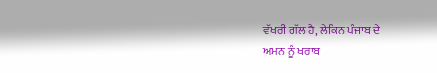ਵੱਖਰੀ ਗੱਲ ਹੈ, ਲੇਕਿਨ ਪੰਜਾਬ ਦੇ
ਅਮਨ ਨੂੰ ਖਰਾਬ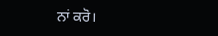ਨਾਂ ਕਰੋ।